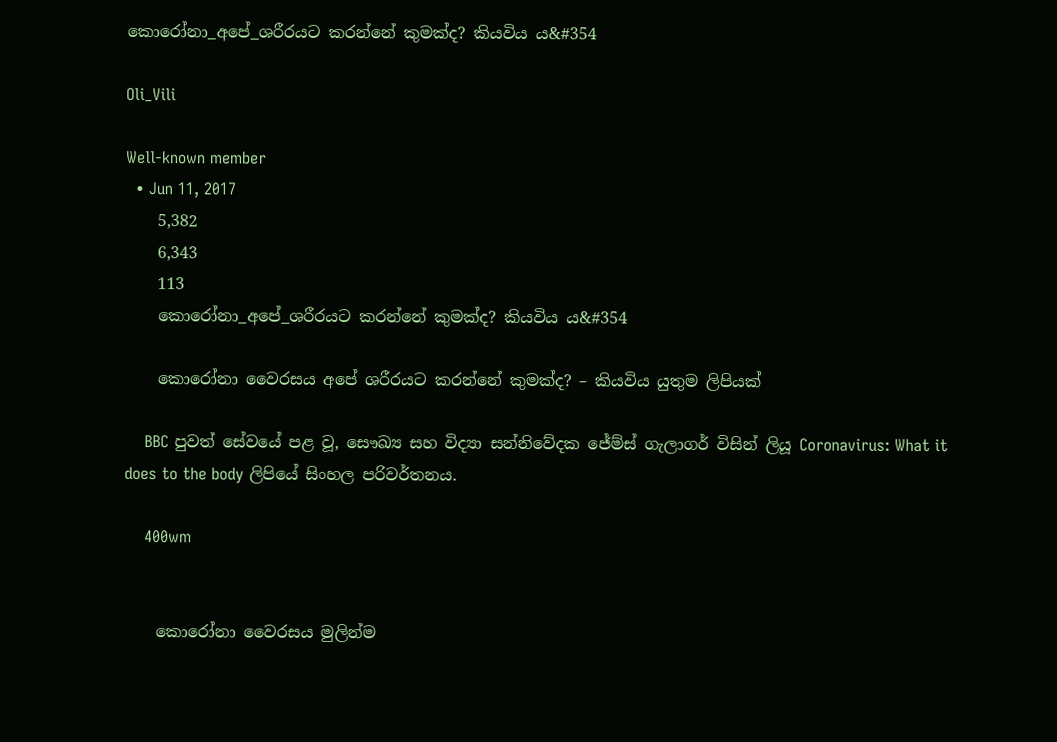කොරෝනා_අපේ_ශරීරයට කරන්නේ කුමක්ද? කියවිය ය&#354

Oli_Vili

Well-known member
  • Jun 11, 2017
    5,382
    6,343
    113
    කොරෝනා_අපේ_ශරීරයට කරන්නේ කුමක්ද? කියවිය ය&#354

    කොරෝනා වෛරසය අපේ ශරීරයට කරන්නේ කුමක්ද? – කියවිය යුතුම ලිපියක්

    BBC පුවත් සේවයේ පළ වූ, සෞඛ්‍ය සහ විද්‍යා සන්නිවේදක ජේම්ස් ගැලාගර් විසින් ලියූ Coronavirus: What it does to the body ලිපියේ සිංහල පරිවර්තනය.

    400wm


    කොරෝනා වෛරසය මුලින්ම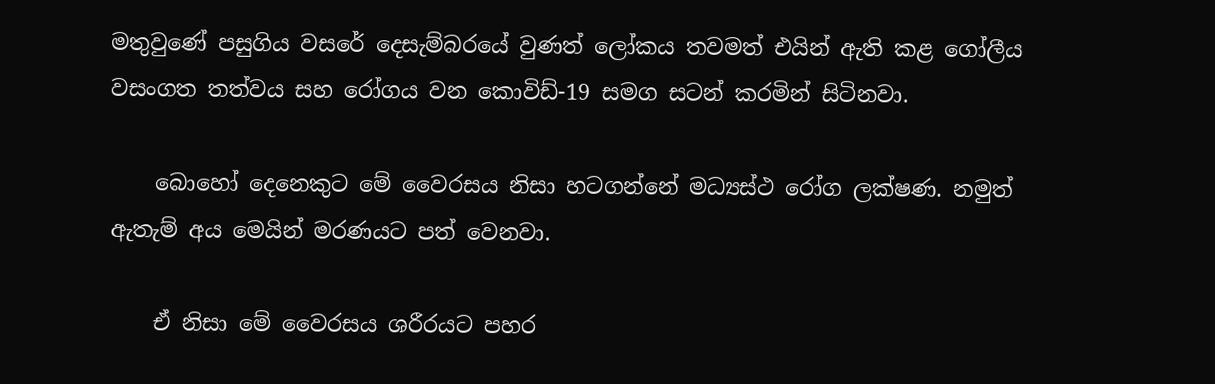මතුවුණේ පසුගිය වසරේ දෙසැම්බරයේ වුණත් ලෝකය තවමත් එයින් ඇති කළ ගෝලීය වසංගත තත්වය සහ රෝගය වන කොවිඩ්-19 සමග සටන් කරමින් සිටිනවා.

    බොහෝ දෙනෙකුට මේ වෛරසය නිසා හටගන්නේ මධ්‍යස්ථ රෝග ලක්ෂණ. නමුත් ඇතැම් අය මෙයින් මරණයට පත් වෙනවා.

    ඒ නිසා මේ වෛරසය ශරීරයට පහර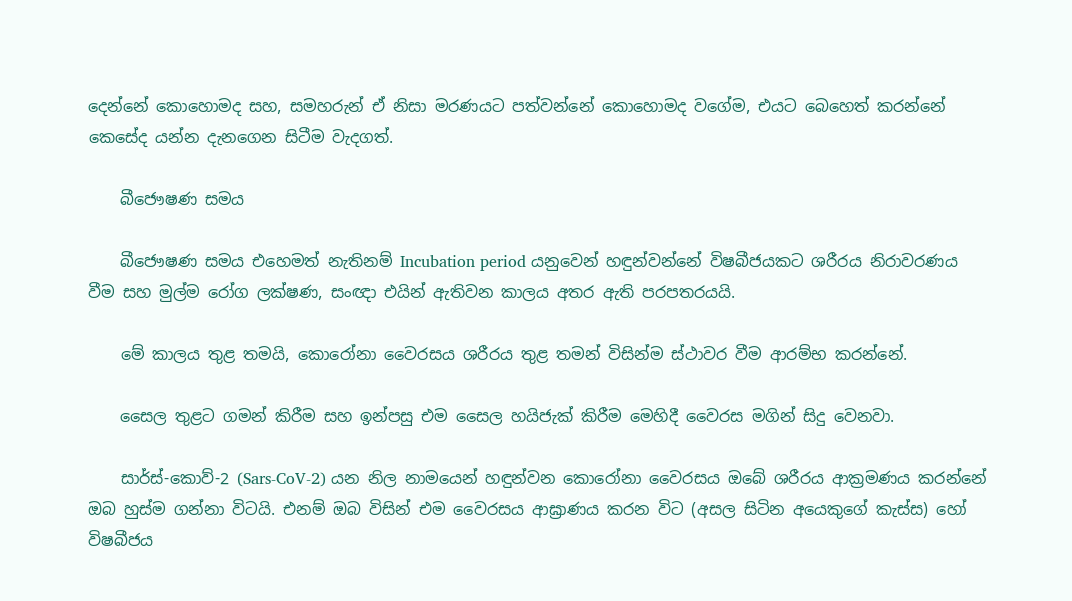දෙන්නේ කොහොමද සහ, සමහරුන් ඒ නිසා මරණයට පත්වන්නේ කොහොමද වගේම, එයට බෙහෙත් කරන්නේ කෙසේද යන්න දැනගෙන සිටීම වැදගත්.

    බීජෞෂණ සමය

    බීජෞෂණ සමය එහෙමත් නැතිනම් Incubation period යනුවෙන් හඳුන්වන්නේ විෂබීජයකට ශරීරය නිරාවරණය වීම සහ මුල්ම රෝග ලක්ෂණ, සංඥා එයින් ඇතිවන කාලය අතර ඇති පරපතරයයි.

    මේ කාලය තුළ තමයි, කොරෝනා වෛරසය ශරීරය තුළ තමන් විසින්ම ස්ථාවර වීම ආරම්භ කරන්නේ.

    සෛල තුළට ගමන් කිරීම සහ ඉන්පසු එම සෛල හයිජැක් කිරීම මෙහිදී වෛරස මගින් සිදු වෙනවා.

    සාර්ස්-කොව්-2 (Sars-CoV-2) යන නිල නාමයෙන් හඳුන්වන කොරෝනා වෛරසය ඔබේ ශරීරය ආක්‍රමණය කරන්නේ ඔබ හුස්ම ගන්නා විටයි. එනම් ඔබ විසින් එම වෛරසය ආඝ්‍රාණය කරන විට (අසල සිටින අයෙකුගේ කැස්ස) හෝ විෂබීජය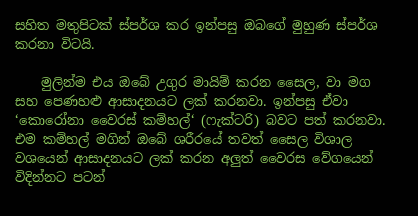සහිත මතුපිටක් ස්පර්ශ කර ඉන්පසු ඔබගේ මුහුණ ස්පර්ශ කරනා විටයි.

    මුලින්ම එය ඔබේ උගුර මායිම් කරන සෛල, වා මග සහ පෙණහළු ආසාදනයට ලක් කරනවා. ඉන්පසු ඒවා ‘කොරෝනා වෛරස් කම්හල්‘ (ෆැක්ටරි) බවට පත් කරනවා. එම කම්හල් මගින් ඔබේ ශරීරයේ තවත් සෛල විශාල වශයෙන් ආසාදනයට ලක් කරන අලුත් වෛරස වේගයෙන් විදින්නට පටන්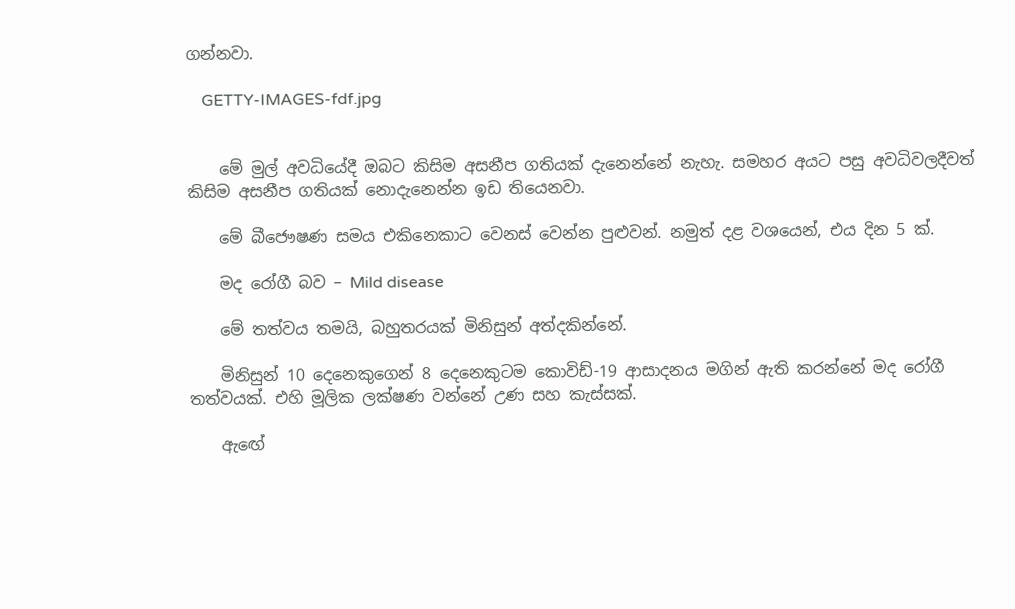ගන්නවා.

    GETTY-IMAGES-fdf.jpg


    මේ මුල් අවධියේදී ඔබට කිසිම අසනීප ගතියක් දැනෙන්නේ නැහැ. සමහර අයට පසු අවධිවලදීවත් කිසිම අසනීප ගතියක් නොදැනෙන්න ඉඩ තියෙනවා.

    මේ බීජෞෂණ සමය එකිනෙකාට වෙනස් වෙන්න පුළුවන්. නමුත් දළ වශයෙන්, එය දින 5 ක්.

    මද රෝගී බව – Mild disease

    මේ තත්වය තමයි, බහුතරයක් මිනිසුන් අත්දකින්නේ.

    මිනිසුන් 10 දෙනෙකුගෙන් 8 දෙනෙකුටම කොවිඩ්-19 ආසාදනය මගින් ඇති කරන්නේ මද රෝගී තත්වයක්. එහි මූලික ලක්ෂණ වන්නේ උණ සහ කැස්සක්.

    ඇඟේ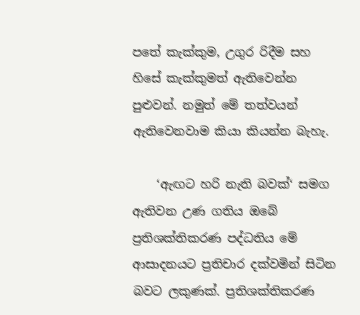පතේ කැක්කුම, උගුර රිදීම සහ හිසේ කැක්කුමත් ඇතිවෙන්න පුළුවන්. නමුත් මේ තත්වයන් ඇතිවෙනවාම කියා කියන්න බැහැ.

    ‘ඇඟට හරි නැති බවක්‘ සමග ඇතිවන උණ ගතිය ඔබේ ප්‍රතිශක්තිකරණ පද්ධතිය මේ ආසාදනයට ප්‍රතිචාර දක්වමින් සිටින බවට ලකුණක්. ප්‍රතිශක්තිකරණ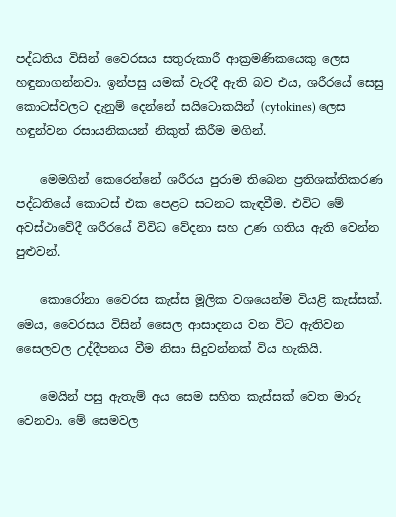පද්ධතිය විසින් වෛරසය සතුරුකාරී ආක්‍රමණිකයෙකු ලෙස හඳුනාගන්නවා. ඉන්පසු යමක් වැරදී ඇති බව එය, ශරීරයේ සෙසු කොටස්වලට දැනුම් දෙන්නේ සයිටොකයින් (cytokines) ලෙස හඳුන්වන රසායනිකයන් නිකුත් කිරීම මගින්.

    මෙමගින් කෙරෙන්නේ ශරීරය පුරාම තිබෙන ප්‍රතිශක්තිකරණ පද්ධතියේ කොටස් එක පෙළට සටනට කැඳවීම. එවිට මේ අවස්ථාවේදී ශරීරයේ විවිධ වේදනා සහ උණ ගතිය ඇති වෙන්න පුළුවන්.

    කොරෝනා වෛරස කැස්ස මූලික වශයෙන්ම වියළි කැස්සක්. මෙය, වෛරසය විසින් සෛල ආසාදනය වන විට ඇතිවන සෛලවල උද්දීපනය වීම නිසා සිදුවන්නක් විය හැකියි.

    මෙයින් පසු ඇතැම් අය සෙම සහිත කැස්සක් වෙත මාරු වෙනවා. මේ සෙමවල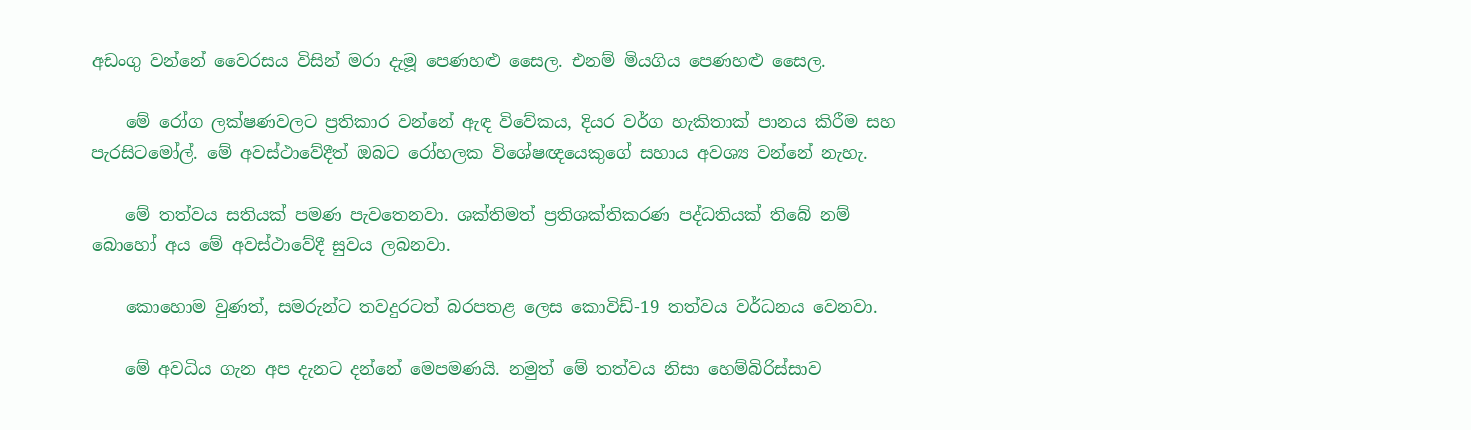අඩංගු වන්නේ වෛරසය විසින් මරා දැමූ පෙණහළු සෛල. එනම් මියගිය පෙණහළු සෛල.

    මේ රෝග ලක්ෂණවලට ප්‍රතිකාර වන්නේ ඇඳ විවේකය, දියර වර්ග හැකිතාක් පානය කිරීම සහ පැරසිටමෝල්. මේ අවස්ථාවේදීත් ඔබට රෝහලක විශේෂඥයෙකුගේ සහාය අවශ්‍ය වන්නේ නැහැ.

    මේ තත්වය සතියක් පමණ පැවතෙනවා. ශක්තිමත් ප්‍රතිශක්තිකරණ පද්ධතියක් තිබේ නම් බොහෝ අය මේ අවස්ථාවේදී සුවය ලබනවා.

    කොහොම වුණත්, සමරුන්ට තවදුරටත් බරපතළ ලෙස කොවිඩ්-19 තත්වය වර්ධනය වෙනවා.

    මේ අවධිය ගැන අප දැනට දන්නේ මෙපමණයි. නමුත් මේ තත්වය නිසා හෙම්බිරිස්සාව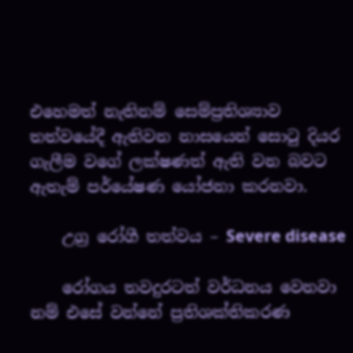එහෙමත් නැතිනම් සෙම්ප්‍රතිශ්‍යාව තත්වයේදී ඇතිවන නාසයෙන් සොටු දියර ගැලීම වගේ ලක්ෂණත් ඇති වන බවට ඇතැම් පර්යේෂණ යෝජනා කරනවා.

    උග්‍ර රෝගී තත්වය – Severe disease

    රෝගය තවදුරටත් වර්ධනය වෙනවා නම් එසේ වන්නේ ප්‍රතිශක්තිකරණ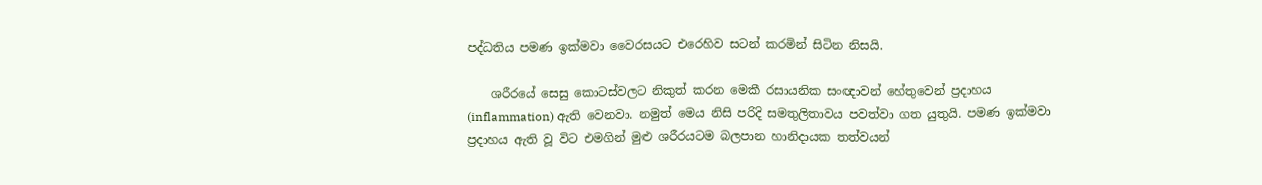පද්ධතිය පමණ ඉක්මවා වෛරසයට එරෙහිව සටන් කරමින් සිටින නිසයි.

    ශරීරයේ සෙසු කොටස්වලට නිකුත් කරන මෙකී රසායනික සංඥාවන් හේතුවෙන් ප්‍රදාහය (inflammation) ඇති වෙනවා. නමුත් මෙය නිසි පරිදි සමතුලිතාවය පවත්වා ගත යුතුයි. පමණ ඉක්මවා ප්‍රදාහය ඇති වූ විට එමගින් මුළු ශරීරයටම බලපාන හානිදායක තත්වයන්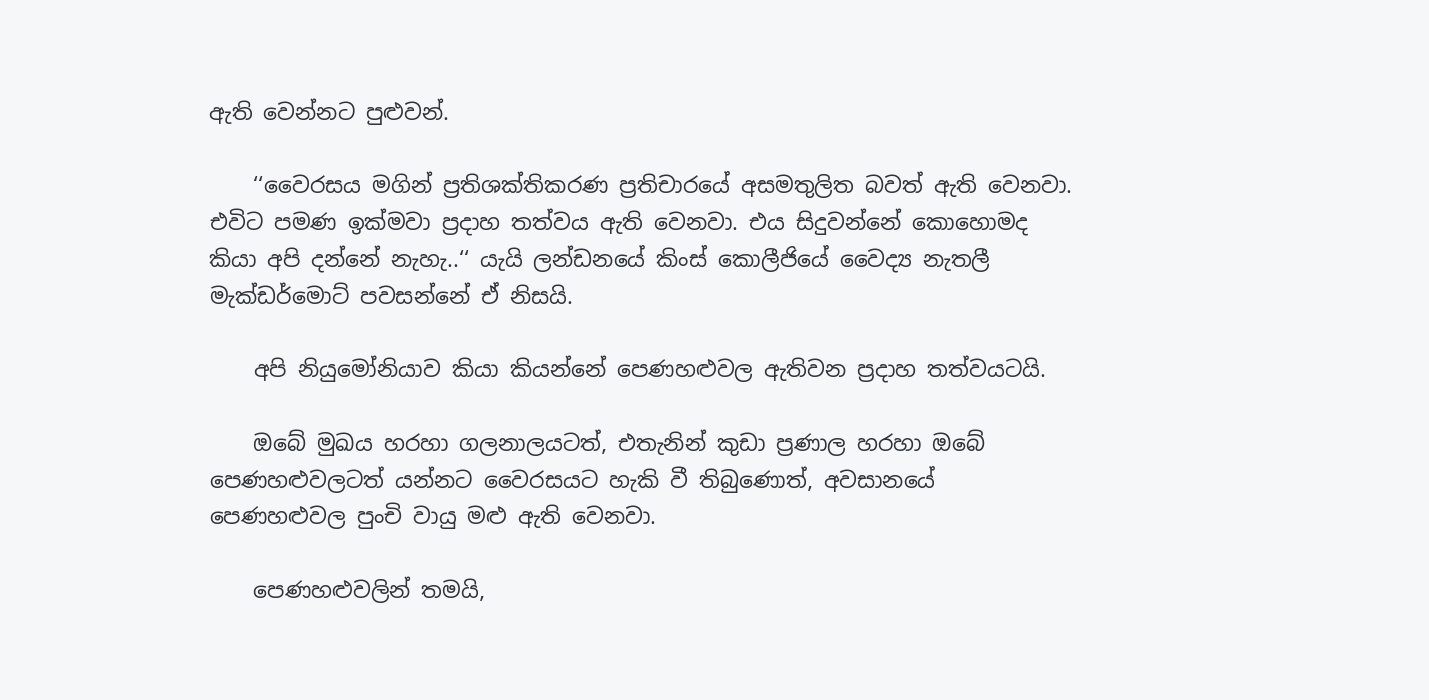ඇති වෙන්නට පුළුවන්.

    ‘‘වෛරසය මගින් ප්‍රතිශක්තිකරණ ප්‍රතිචාරයේ අසමතුලිත බවත් ඇති වෙනවා. එවිට පමණ ඉක්මවා ප්‍රදාහ තත්වය ඇති වෙනවා. එය සිදුවන්නේ කොහොමද කියා අපි දන්නේ නැහැ..‘‘ යැයි ලන්ඩනයේ කිංස් කොලීජියේ වෛද්‍ය නැතලී මැක්ඩර්මොට් පවසන්නේ ඒ නිසයි.

    අපි නියුමෝනියාව කියා කියන්නේ පෙණහළුවල ඇතිවන ප්‍රදාහ තත්වයටයි.

    ඔබේ මුඛය හරහා ගලනාලයටත්, එතැනින් කුඩා ප්‍රණාල හරහා ඔබේ පෙණහළුවලටත් යන්නට වෛරසයට හැකි වී තිබුණොත්, අවසානයේ පෙණහළුවල පුංචි වායු මළු ඇති වෙනවා.

    පෙණහළුවලින් තමයි,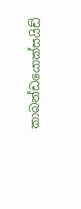කාබන්ඩයොක්සයිඩ්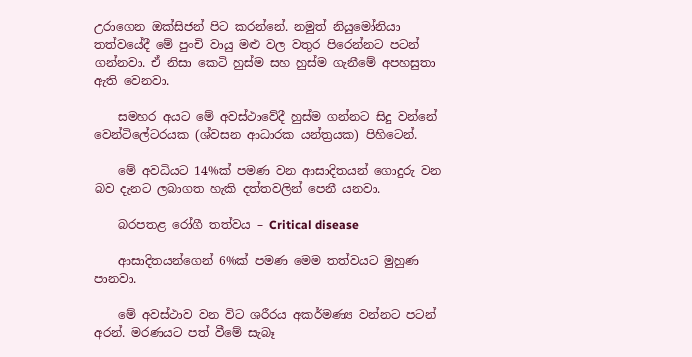උරාගෙන ඔක්සිජන් පිට කරන්නේ. නමුත් නියුමෝනියා තත්වයේදී මේ පුංචි වායු මළු වල වතුර පිරෙන්නට පටන් ගන්නවා. ඒ නිසා කෙටි හුස්ම සහ හුස්ම ගැනීමේ අපහසුතා ඇති වෙනවා.

    සමහර අයට මේ අවස්ථාවේදී හුස්ම ගන්නට සිදු වන්නේ වෙන්ටිලේටරයක (ශ්වසන ආධාරක යන්ත්‍රයක) පිහිටෙන්.

    මේ අවධියට 14%ක් පමණ වන ආසාදිතයන් ගොදුරු වන බව දැනට ලබාගත හැකි දත්තවලින් පෙනී යනවා.

    බරපතළ රෝගී තත්වය – Critical disease

    ආසාදිතයන්ගෙන් 6%ක් පමණ මෙම තත්වයට මුහුණ පානවා.

    මේ අවස්ථාව වන විට ශරීරය අකර්මණ්‍ය වන්නට පටන් අරන්. මරණයට පත් වීමේ සැබෑ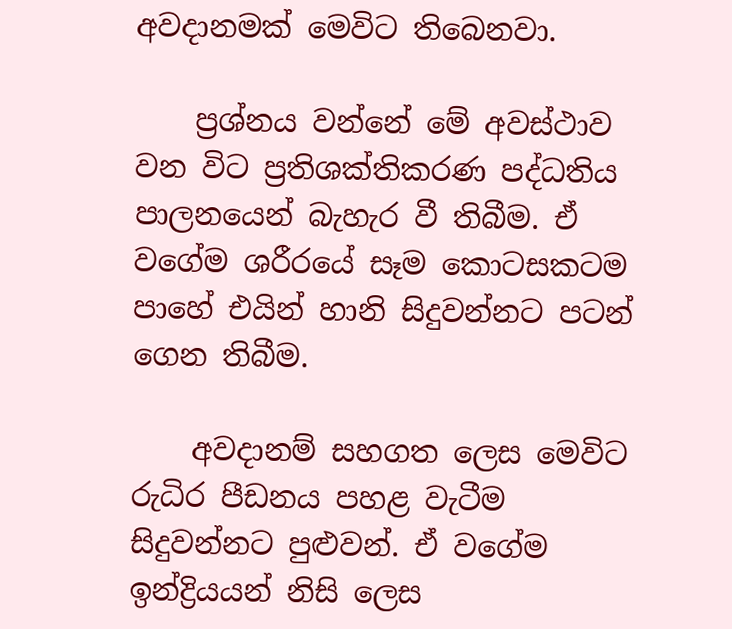අවදානමක් මෙවිට තිබෙනවා.

    ප්‍රශ්නය වන්නේ මේ අවස්ථාව වන විට ප්‍රතිශක්තිකරණ පද්ධතිය පාලනයෙන් බැහැර වී තිබීම. ඒ වගේම ශරීරයේ සෑම කොටසකටම පාහේ එයින් හානි සිදුවන්නට පටන් ගෙන තිබීම.

    අවදානම් සහගත ලෙස මෙවිට රුධිර පීඩනය පහළ වැටීම සිදුවන්නට පුළුවන්. ඒ වගේම ඉන්ද්‍රියයන් නිසි ලෙස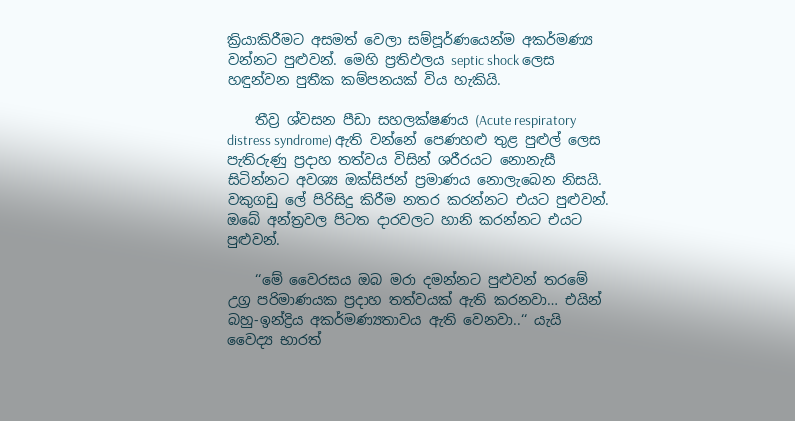ක්‍රියාකිරීමට අසමත් වෙලා සම්පූර්ණයෙන්ම අකර්මණ්‍ය වන්නට පුළුවන්. මෙහි ප්‍රතිඵලය septic shock ලෙස හඳුන්වන පුතීක කම්පනයක් විය හැකියි.

    තීව්‍ර ශ්වසන පීඩා සහලක්ෂණය (Acute respiratory distress syndrome) ඇති වන්නේ පෙණහළු තුළ පුළුල් ලෙස පැතිරුණු ප්‍රදාහ තත්වය විසින් ශරීරයට නොනැසී සිටින්නට අවශ්‍ය ඔක්සිජන් ප්‍රමාණය නොලැබෙන නිසයි. වකුගඩු ලේ පිරිසිදු කිරීම නතර කරන්නට එයට පුළුවන්. ඔබේ අන්ත්‍රවල පිටත දාරවලට හානි කරන්නට එයට පුළුවන්.

    ‘‘මේ වෛරසය ඔබ මරා දමන්නට පුළුවන් තරමේ උග්‍ර පරිමාණයක ප්‍රදාහ තත්වයක් ඇති කරනවා… එයින් බහු-ඉන්ද්‍රිය අකර්මණ්‍යතාවය ඇති වෙනවා..‘‘ යැයි වෛද්‍ය භාරත්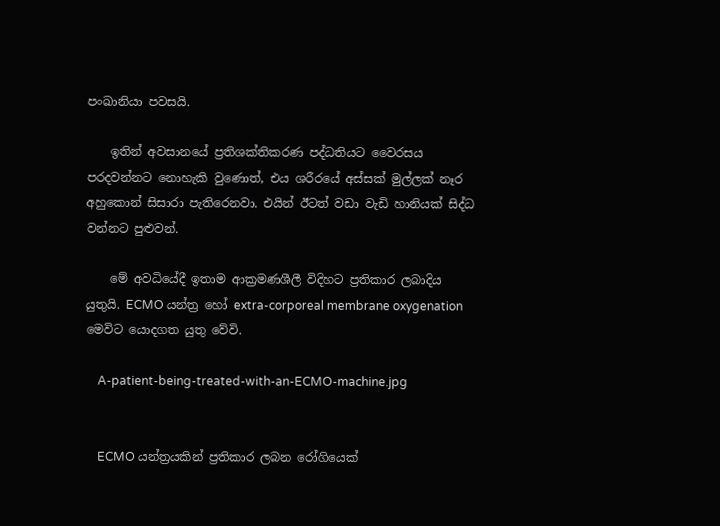පංඛානියා පවසයි.

    ඉතින් අවසානයේ ප්‍රතිශක්තිකරණ පද්ධතියට වෛරසය පරදවන්නට නොහැකි වුණොත්, එය ශරීරයේ අස්සක් මුල්ලක් නෑර අහුකොන් සිසාරා පැතිරෙනවා. එයින් ඊටත් වඩා වැඩි හානියක් සිද්ධ වන්නට පුළුවන්.

    මේ අවධියේදී ඉතාම ආක්‍රමණශීලී විදිහට ප්‍රතිකාර ලබාදිය යුතුයි. ECMO යන්ත්‍ර හෝ extra-corporeal membrane oxygenation මෙවිට යොදගත යුතු වේවි.

    A-patient-being-treated-with-an-ECMO-machine.jpg


    ECMO යන්ත්‍රයකින් ප්‍රතිකාර ලබන රෝගියෙක්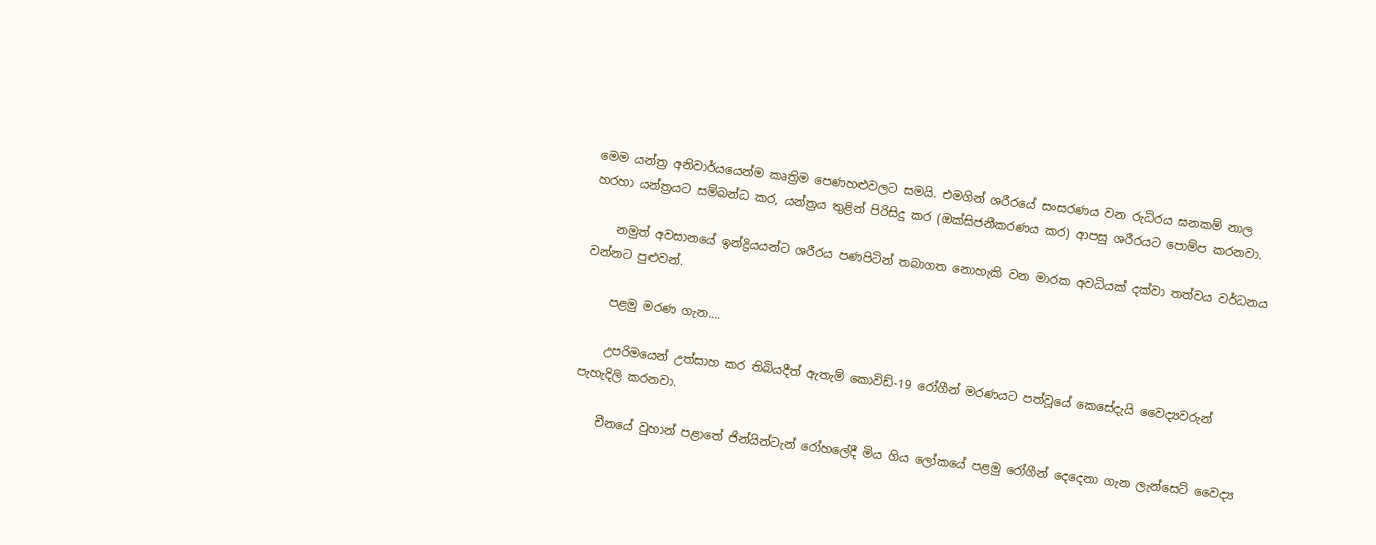මෙම යන්ත්‍ර අනිවාර්යයෙන්ම කෘත්‍රිම පෙණහළුවලට සමයි. එමගින් ශරීරයේ සංසරණය වන රුධිරය ඝනකම් නාල හරහා යන්ත්‍රයට සම්බන්ධ කර, යන්ත්‍රය තුළින් පිරිසිදු කර (ඔක්සිජනීකරණය කර) ආපසු ශරීරයට පොම්ප කරනවා.

    නමුත් අවසානයේ ඉන්ද්‍රියයන්ට ශරීරය පණපිටින් තබාගත නොහැකි වන මාරක අවධියක් දක්වා තත්වය වර්ධනය වන්නට පුළුවන්.

    පළමු මරණ ගැන….

    උපරිමයෙන් උත්සාහ කර තිබියදීත් ඇතැම් කොවිඩ්-19 රෝගීන් මරණයට පත්වූයේ කෙසේදැයි වෛද්‍යවරුන් පැහැදිලි කරනවා.

    චීනයේ වුහාන් පළාතේ ජින්යින්ටැන් රෝහලේදී මිය ගිය ලෝකයේ පළමු රෝගීන් දෙදෙනා ගැන ලැන්සෙට් වෛද්‍ය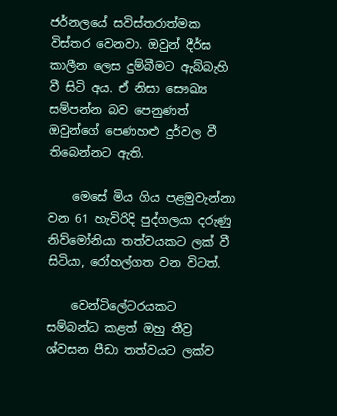ජර්නලයේ සවිස්තරාත්මක විස්තර වෙනවා. ඔවුන් දීර්ඝ කාලීන ලෙස දුම්බීමට ඇබ්බැහි වී සිටි අය. ඒ නිසා සෞඛ්‍ය සම්පන්න බව පෙනුණත් ඔවුන්ගේ පෙණහළු දුර්වල වී තිබෙන්නට ඇති.

    මෙසේ මිය ගිය පළමුවැන්නා වන 61 හැවිරිදි පුද්ගලයා දරුණු නිව්මෝනියා තත්වයකට ලක් වී සිටියා, රෝහල්ගත වන විටත්.

    වෙන්ටිලේටරයකට සම්බන්ධ කළත් ඔහු තීව්‍ර ශ්වසන පීඩා තත්වයට ලක්ව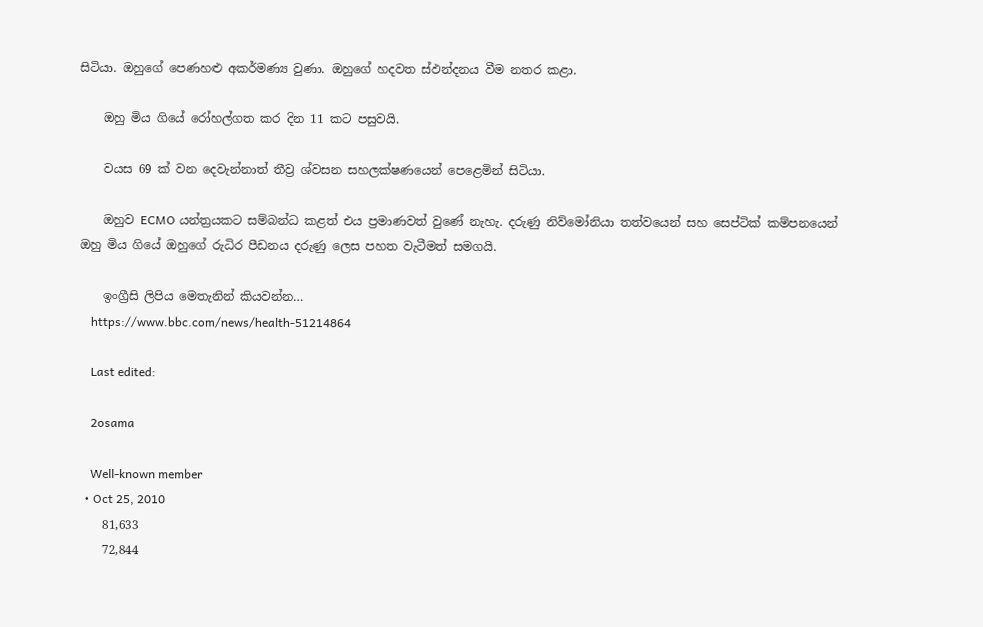සිටියා. ඔහුගේ පෙණහළු අකර්මණ්‍ය වුණා. ඔහුගේ හදවත ස්ඵන්දනය වීම නතර කළා.

    ඔහු මිය ගියේ රෝහල්ගත කර දින 11 කට පසුවයි.

    වයස 69 ක් වන දෙවැන්නාත් තීව්‍ර ශ්වසන සහලක්ෂණයෙන් පෙළෙමින් සිටියා.

    ඔහුව ECMO යන්ත්‍රයකට සම්බන්ධ කළත් එය ප්‍රමාණවත් වුණේ නැහැ. දරුණු නිව්මෝනියා තත්වයෙන් සහ සෙප්ටික් කම්පනයෙන් ඔහු මිය ගියේ ඔහුගේ රුධිර පීඩනය දරුණු ලෙස පහත වැටීමත් සමගයි.

    ඉංග්‍රීසි ලිපිය මෙතැනින් කියවන්න…
    https://www.bbc.com/news/health-51214864

    Last edited:

    2osama

    Well-known member
  • Oct 25, 2010
    81,633
    72,844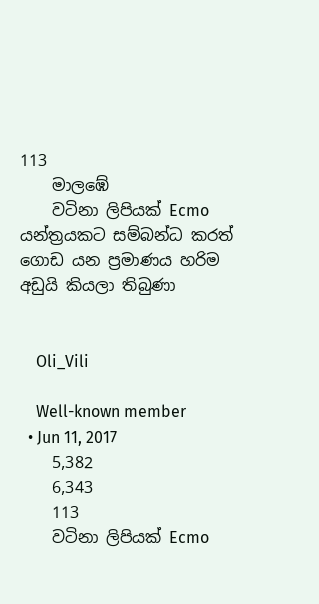113
    මාලඹේ
    වටිනා ලිපියක් Ecmo යන්ත්‍රයකට සම්බන්ධ කරත් ගොඩ යන ප්‍රමාණය හරිම අඩුයි කියලා තිබුණා


    Oli_Vili

    Well-known member
  • Jun 11, 2017
    5,382
    6,343
    113
    වටිනා ලිපියක් Ecmo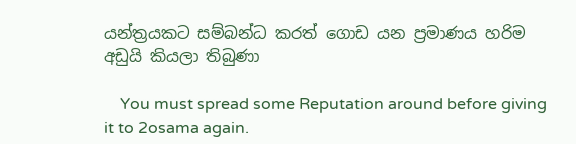යන්ත්‍රයකට සම්බන්ධ කරත් ගොඩ යන ප්‍රමාණය හරිම අඩුයි කියලා තිබුණා

    You must spread some Reputation around before giving it to 2osama again.